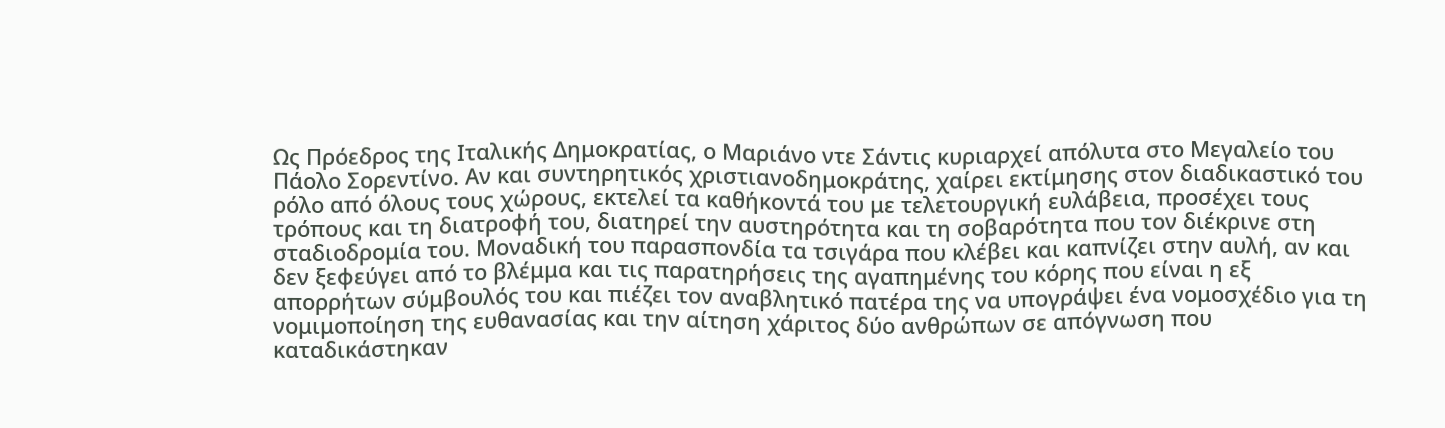Ως Πρόεδρος της Ιταλικής Δημοκρατίας, ο Μαριάνο ντε Σάντις κυριαρχεί απόλυτα στο Μεγαλείο του Πάολο Σορεντίνο. Αν και συντηρητικός χριστιανοδημοκράτης, χαίρει εκτίμησης στον διαδικαστικό του ρόλο από όλους τους χώρους, εκτελεί τα καθήκοντά του με τελετουργική ευλάβεια, προσέχει τους τρόπους και τη διατροφή του, διατηρεί την αυστηρότητα και τη σοβαρότητα που τον διέκρινε στη σταδιοδρομία του. Μοναδική του παρασπονδία τα τσιγάρα που κλέβει και καπνίζει στην αυλή, αν και δεν ξεφεύγει από το βλέμμα και τις παρατηρήσεις της αγαπημένης του κόρης που είναι η εξ απορρήτων σύμβουλός του και πιέζει τον αναβλητικό πατέρα της να υπογράψει ένα νομοσχέδιο για τη νομιμοποίηση της ευθανασίας και την αίτηση χάριτος δύο ανθρώπων σε απόγνωση που καταδικάστηκαν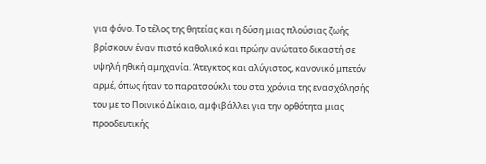για φόνο. Το τέλος της θητείας και η δύση μιας πλούσιας ζωής βρίσκουν έναν πιστό καθολικό και πρώην ανώτατο δικαστή σε υψηλή ηθική αμηχανία. Άτεγκτος και αλύγιστος, κανονικό μπετόν αρμέ, όπως ήταν το παρατσούκλι του στα χρόνια της ενασχόλησής του με το Ποινικό Δίκαιο, αμφιβάλλει για την ορθότητα μιας προοδευτικής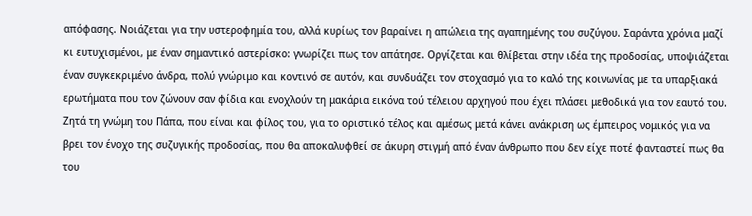απόφασης. Νοιάζεται για την υστεροφημία του, αλλά κυρίως τον βαραίνει η απώλεια της αγαπημένης του συζύγου. Σαράντα χρόνια μαζί κι ευτυχισμένοι, με έναν σημαντικό αστερίσκο: γνωρίζει πως τον απάτησε. Οργίζεται και θλίβεται στην ιδέα της προδοσίας, υποψιάζεται έναν συγκεκριμένο άνδρα, πολύ γνώριμο και κοντινό σε αυτόν, και συνδυάζει τον στοχασμό για το καλό της κοινωνίας με τα υπαρξιακά ερωτήματα που τον ζώνουν σαν φίδια και ενοχλούν τη μακάρια εικόνα τού τέλειου αρχηγού που έχει πλάσει μεθοδικά για τον εαυτό του. Ζητά τη γνώμη του Πάπα, που είναι και φίλος του, για το οριστικό τέλος και αμέσως μετά κάνει ανάκριση ως έμπειρος νομικός για να βρει τον ένοχο της συζυγικής προδοσίας, που θα αποκαλυφθεί σε άκυρη στιγμή από έναν άνθρωπο που δεν είχε ποτέ φανταστεί πως θα του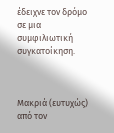έδειχνε τον δρόμο σε μια συμφιλιωτική συγκατοίκηση.



Μακριά (ευτυχώς) από τον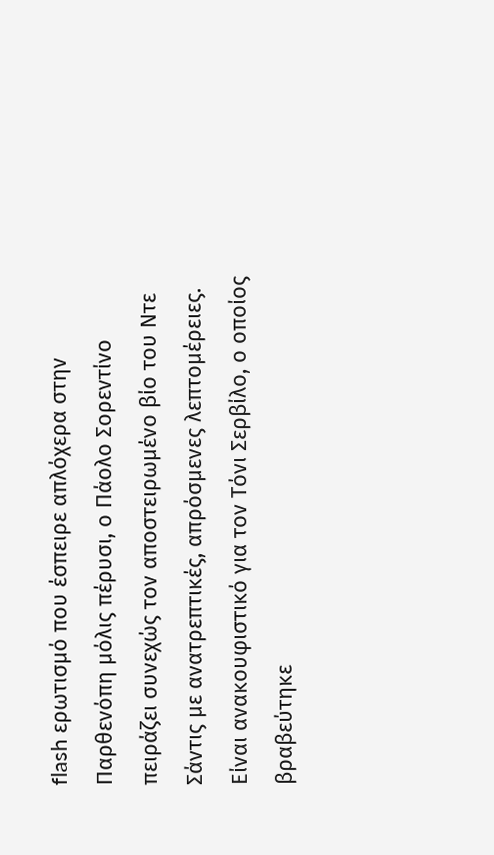flash ερωτισμό που έσπειρε απλόχερα στην Παρθενόπη μόλις πέρυσι, ο Πάολο Σορεντίνο πειράζει συνεχώς τον αποστειρωμένο βίο του Ντε Σάντις με ανατρεπτικές, απρόσμενες λεπτομέρειες. Είναι ανακουφιστικό για τον Τόνι Σερβίλο, ο οποίος βραβεύτηκε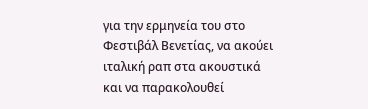για την ερμηνεία του στο Φεστιβάλ Βενετίας, να ακούει ιταλική ραπ στα ακουστικά και να παρακολουθεί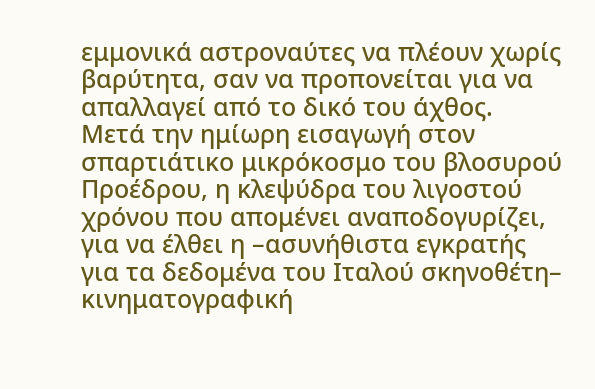εμμονικά αστροναύτες να πλέουν χωρίς βαρύτητα, σαν να προπονείται για να απαλλαγεί από το δικό του άχθος. Μετά την ημίωρη εισαγωγή στον σπαρτιάτικο μικρόκοσμο του βλοσυρού Προέδρου, η κλεψύδρα του λιγοστού χρόνου που απομένει αναποδογυρίζει, για να έλθει η –ασυνήθιστα εγκρατής για τα δεδομένα του Ιταλού σκηνοθέτη– κινηματογραφική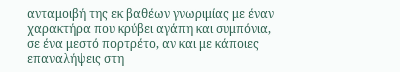ανταμοιβή της εκ βαθέων γνωριμίας με έναν χαρακτήρα που κρύβει αγάπη και συμπόνια, σε ένα μεστό πορτρέτο, αν και με κάποιες επαναλήψεις στη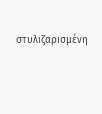στυλιζαρισμένη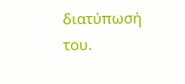διατύπωσή του.